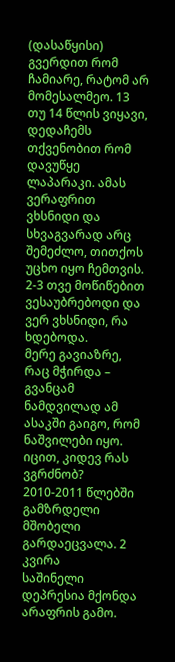(დასაწყისი) გვერდით რომ ჩამიარე, რატომ არ მომესალმეო. 13 თუ 14 წლის ვიყავი, დედაჩემს თქვენობით რომ დავუწყე ლაპარაკი. ამას ვერაფრით ვხსნიდი და სხვაგვარად არც შემეძლო, თითქოს უცხო იყო ჩემთვის. 2-3 თვე მოწიწებით ვესაუბრებოდი და ვერ ვხსნიდი, რა ხდებოდა.
მერე გავიაზრე, რაც მჭირდა – გვანცამ ნამდვილად ამ ასაკში გაიგო, რომ ნაშვილები იყო. იცით, კიდევ რას ვგრძნობ? 2010-2011 წლებში გამზრდელი მშობელი გარდაეცვალა. 2 კვირა
საშინელი დეპრესია მქონდა არაფრის გამო.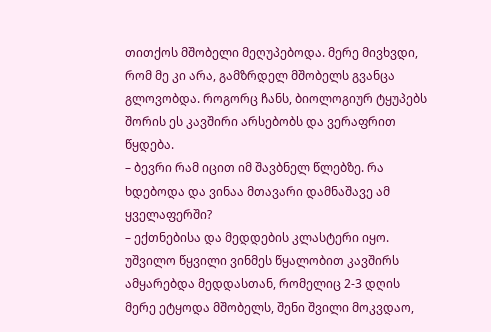თითქოს მშობელი მეღუპებოდა. მერე მივხვდი, რომ მე კი არა, გამზრდელ მშობელს გვანცა გლოვობდა. როგორც ჩანს, ბიოლოგიურ ტყუპებს შორის ეს კავშირი არსებობს და ვერაფრით წყდება.
– ბევრი რამ იცით იმ შავბნელ წლებზე. რა ხდებოდა და ვინაა მთავარი დამნაშავე ამ ყველაფერში?
– ექთნებისა და მედდების კლასტერი იყო. უშვილო წყვილი ვინმეს წყალობით კავშირს ამყარებდა მედდასთან, რომელიც 2-3 დღის მერე ეტყოდა მშობელს, შენი შვილი მოკვდაო,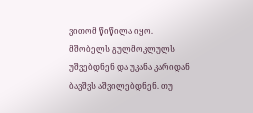ვითომ წიწილა იყო. მშობელს გულმოკლულს უშვებდნენ და უკანა კარიდან ბავშვს აშვილებდნენ. თუ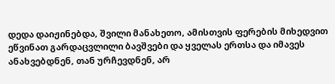დედა დაიჟინებდა, შვილი მანახეთო, ამისთვის ფერების მიხედვით ეწვინათ გარდაცვლილი ბავშვები და ყველას ერთსა და იმავეს ანახვებდნენ, თან ურჩევდნენ, არ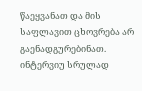წაეყვანათ და მის საფლავით ცხოვრება არ გაენადგურებინათ.
ინტერვიუ სრულად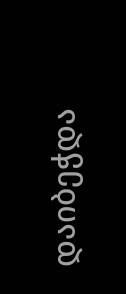დაიბეჭდა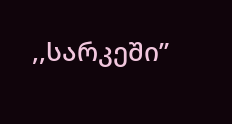,,სარკეში”